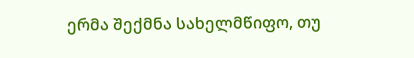ერმა შექმნა სახელმწიფო, თუ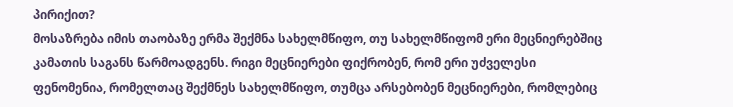პირიქით?
მოსაზრება იმის თაობაზე ერმა შექმნა სახელმწიფო, თუ სახელმწიფომ ერი მეცნიერებშიც კამათის საგანს წარმოადგენს. რიგი მეცნიერები ფიქრობენ, რომ ერი უძველესი ფენომენია, რომელთაც შექმნეს სახელმწიფო, თუმცა არსებობენ მეცნიერები, რომლებიც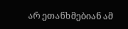არ ეთანხმებიან ამ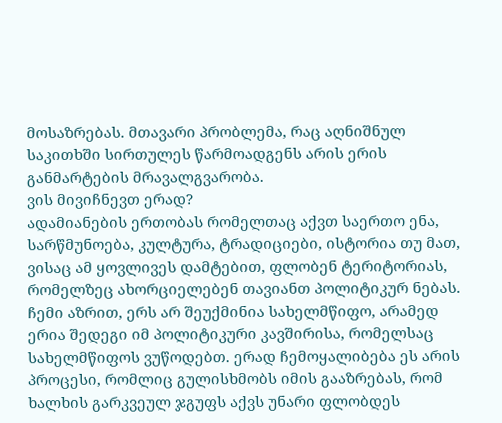მოსაზრებას. მთავარი პრობლემა, რაც აღნიშნულ საკითხში სირთულეს წარმოადგენს არის ერის განმარტების მრავალგვარობა.
ვის მივიჩნევთ ერად?
ადამიანების ერთობას რომელთაც აქვთ საერთო ენა, სარწმუნოება, კულტურა, ტრადიციები, ისტორია თუ მათ, ვისაც ამ ყოვლივეს დამტებით, ფლობენ ტერიტორიას, რომელზეც ახორციელებენ თავიანთ პოლიტიკურ ნებას.
ჩემი აზრით, ერს არ შეუქმინია სახელმწიფო, არამედ ერია შედეგი იმ პოლიტიკური კავშირისა, რომელსაც სახელმწიფოს ვუწოდებთ. ერად ჩემოყალიბება ეს არის პროცესი, რომლიც გულისხმობს იმის გააზრებას, რომ ხალხის გარკვეულ ჯგუფს აქვს უნარი ფლობდეს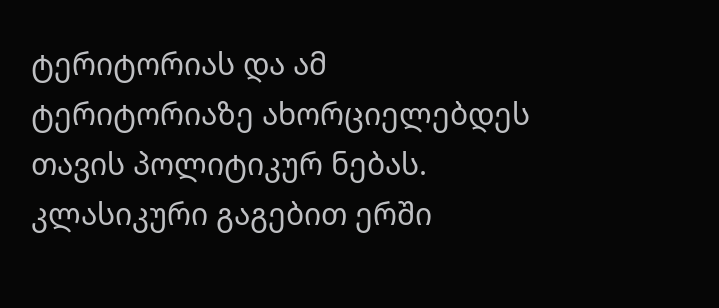ტერიტორიას და ამ ტერიტორიაზე ახორციელებდეს თავის პოლიტიკურ ნებას.
კლასიკური გაგებით ერში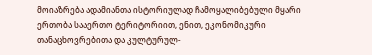მოიაზრება ადამიანთა ისტორიულად ჩამოყალიბებული მყარი ერთობა სააერთო ტერიტორიით, ენით, ეკონომიკური თანაცხოვრებითა და კულტურულ-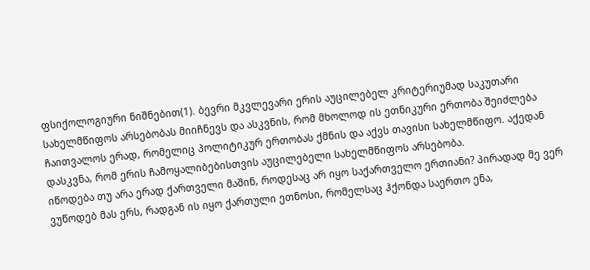ფსიქოლოგიური ნიშნებით(1). ბევრი მკვლევარი ერის აუცილებელ კრიტერიუმად საკუთარი სახელმწიფოს არსებობას მიიჩნევს და ასკვნის, რომ მხოლოდ ის ეთნიკური ერთობა შეიძლება ჩაითვალოს ერად, რომელიც პოლიტიკურ ერთობას ქმნის და აქვს თავისი სახელმწიფო. აქედან დასკვნა, რომ ერის ჩამოყალიბებისთვის აუცილებელი სახელმწიფოს არსებობა.
იწოდება თუ არა ერად ქართველი მაშინ, როდესაც არ იყო საქართველო ერთიანი? პირადად მე ვერ ვუწოდებ მას ერს, რადგან ის იყო ქართული ეთნოსი, რომელსაც ჰქონდა საერთო ენა,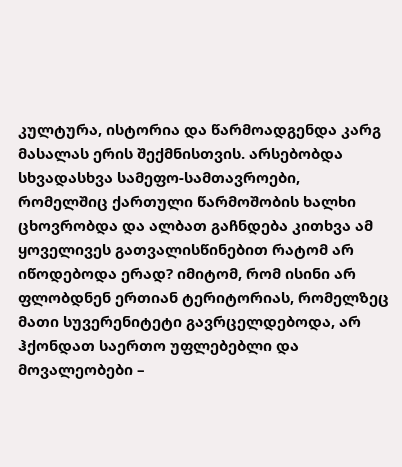კულტურა, ისტორია და წარმოადგენდა კარგ მასალას ერის შექმნისთვის. არსებობდა სხვადასხვა სამეფო-სამთავროები, რომელშიც ქართული წარმოშობის ხალხი ცხოვრობდა და ალბათ გაჩნდება კითხვა ამ ყოველივეს გათვალისწინებით რატომ არ იწოდებოდა ერად? იმიტომ, რომ ისინი არ ფლობდნენ ერთიან ტერიტორიას, რომელზეც მათი სუვერენიტეტი გავრცელდებოდა, არ ჰქონდათ საერთო უფლებებლი და მოვალეობები –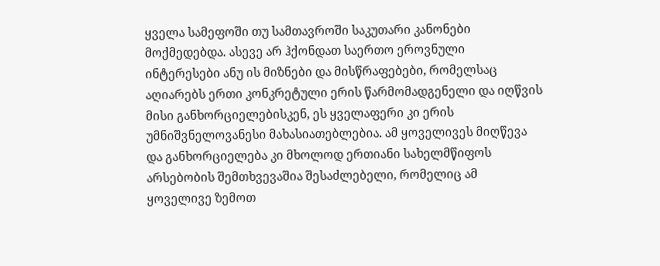ყველა სამეფოში თუ სამთავროში საკუთარი კანონები მოქმედებდა. ასევე არ ჰქონდათ საერთო ეროვნული ინტერესები ანუ ის მიზნები და მისწრაფებები, რომელსაც აღიარებს ერთი კონკრეტული ერის წარმომადგენელი და იღწვის მისი განხორციელებისკენ, ეს ყველაფერი კი ერის უმნიშვნელოვანესი მახასიათებლებია. ამ ყოველივეს მიღწევა და განხორციელება კი მხოლოდ ერთიანი სახელმწიფოს არსებობის შემთხვევაშია შესაძლებელი, რომელიც ამ ყოველივე ზემოთ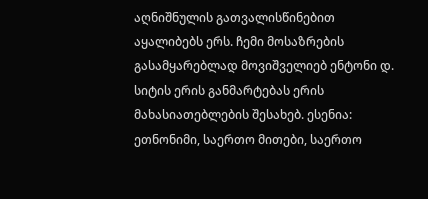აღნიშნულის გათვალისწინებით აყალიბებს ერს. ჩემი მოსაზრების გასამყარებლად მოვიშველიებ ენტონი დ. სიტის ერის განმარტებას ერის მახასიათებლების შესახებ. ესენია: ეთნონიმი, საერთო მითები, საერთო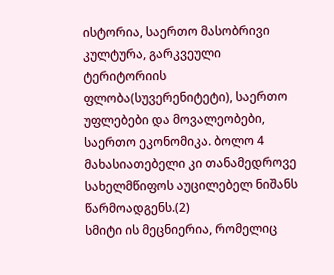ისტორია, საერთო მასობრივი კულტურა, გარკვეული ტერიტორიის ფლობა(სუვერენიტეტი), საერთო უფლებები და მოვალეობები, საერთო ეკონომიკა. ბოლო 4 მახასიათებელი კი თანამედროვე სახელმწიფოს აუცილებელ ნიშანს წარმოადგენს.(2)
სმიტი ის მეცნიერია, რომელიც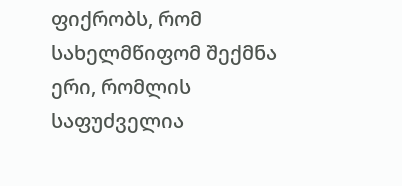ფიქრობს, რომ სახელმწიფომ შექმნა ერი, რომლის საფუძველია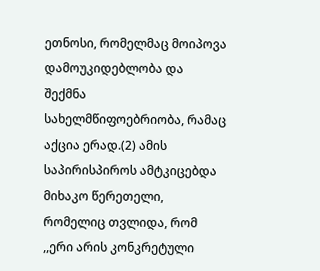ეთნოსი, რომელმაც მოიპოვა დამოუკიდებლობა და შექმნა სახელმწიფოებრიობა, რამაც აქცია ერად.(2) ამის საპირისპიროს ამტკიცებდა მიხაკო წერეთელი, რომელიც თვლიდა, რომ ,,ერი არის კონკრეტული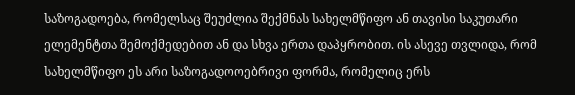საზოგადოება, რომელსაც შეუძლია შექმნას სახელმწიფო ან თავისი საკუთარი ელემენტთა შემოქმედებით ან და სხვა ერთა დაპყრობით. ის ასევე თვლიდა, რომ სახელმწიფო ეს არი საზოგადოოებრივი ფორმა, რომელიც ერს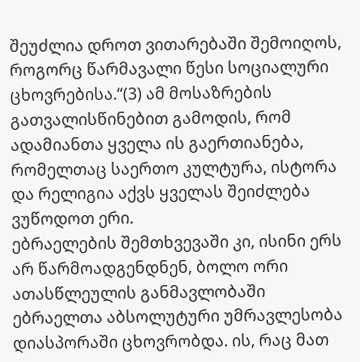შეუძლია დროთ ვითარებაში შემოიღოს, როგორც წარმავალი წესი სოციალური ცხოვრებისა.“(3) ამ მოსაზრების გათვალისწინებით გამოდის, რომ ადამიანთა ყველა ის გაერთიანება, რომელთაც საერთო კულტურა, ისტორა და რელიგია აქვს ყველას შეიძლება ვუწოდოთ ერი.
ებრაელების შემთხვევაში კი, ისინი ერს არ წარმოადგენდნენ, ბოლო ორი ათასწლეულის განმავლობაში ებრაელთა აბსოლუტური უმრავლესობა დიასპორაში ცხოვრობდა. ის, რაც მათ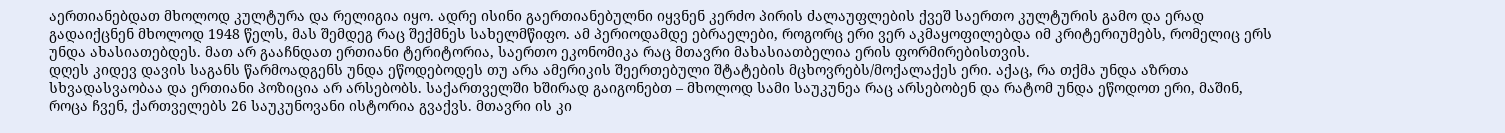აერთიანებდათ მხოლოდ კულტურა და რელიგია იყო. ადრე ისინი გაერთიანებულნი იყვნენ კერძო პირის ძალაუფლების ქვეშ საერთო კულტურის გამო და ერად გადაიქცნენ მხოლოდ 1948 წელს, მას შემდეგ რაც შექმნეს სახელმწიფო. ამ პერიოდამდე ებრაელები, როგორც ერი ვერ აკმაყოფილებდა იმ კრიტერიუმებს, რომელიც ერს უნდა ახასიათებდეს. მათ არ გააჩნდათ ერთიანი ტერიტორია, საერთო ეკონომიკა რაც მთავრი მახასიათბელია ერის ფორმირებისთვის.
დღეს კიდევ დავის საგანს წარმოადგენს უნდა ეწოდებოდეს თუ არა ამერიკის შეერთებული შტატების მცხოვრებს/მოქალაქეს ერი. აქაც, რა თქმა უნდა აზრთა სხვადასვაობაა და ერთიანი პოზიცია არ არსებობს. საქართველში ხშირად გაიგონებთ – მხოლოდ სამი საუკუნეა რაც არსებობენ და რატომ უნდა ეწოდოთ ერი, მაშინ, როცა ჩვენ, ქართველებს 26 საუკუნოვანი ისტორია გვაქვს. მთავრი ის კი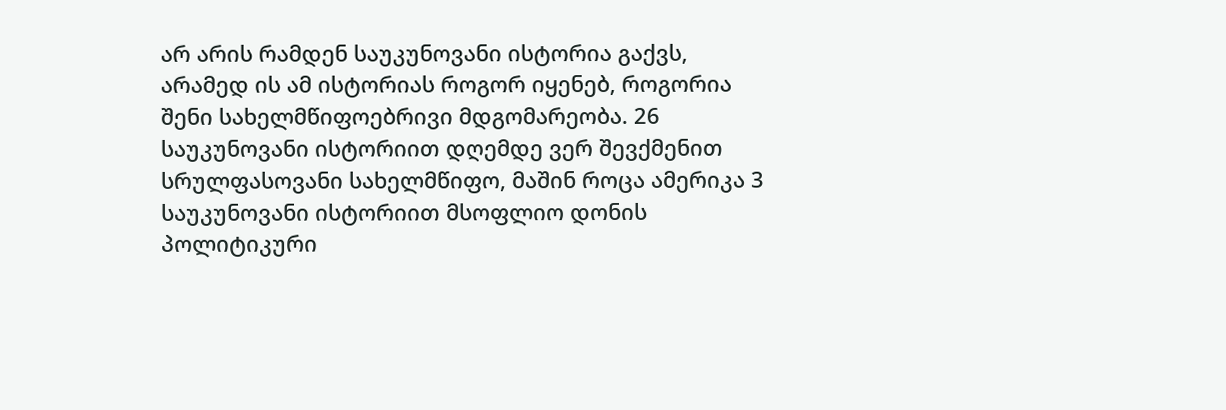არ არის რამდენ საუკუნოვანი ისტორია გაქვს, არამედ ის ამ ისტორიას როგორ იყენებ, როგორია შენი სახელმწიფოებრივი მდგომარეობა. 26 საუკუნოვანი ისტორიით დღემდე ვერ შევქმენით სრულფასოვანი სახელმწიფო, მაშინ როცა ამერიკა 3 საუკუნოვანი ისტორიით მსოფლიო დონის პოლიტიკური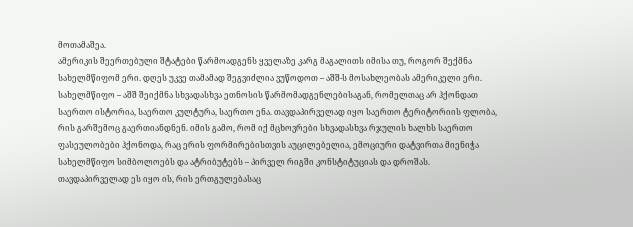მოთამაშეა.
ამერიკის შეერთებული შტატები წარმოადგენს ყველაზე კარგ მაგალითს იმისა თუ, როგორ შექმნა სახელმწიფომ ერი. დღეს უკვე თამამად შეგვიძლია ვუწოდოთ – აშშ-ს მოსახლეობას ამერიკელი ერი. სახელმწიფო – აშშ შეიქმნა სხვადასხვა ეთნოსის წარმომადგენლებისაგან, რომელთაც არ ჰქონდათ საერთო ისტორია, საერთო კულტურა, საერთო ენა. თავდაპირველად იყო საერთო ტერიტორიის ფლობა, რის გარშემოც გაერთიანდნენ. იმის გამო, რომ იქ მცხოვრები სხვადასხვა რჯულის ხალხს საერთო ფასეულობები ჰქონოდა, რაც ერის ფორმირებისთვის აუცილებელია, ემოციური დატვირთა მიენიჭა სახელმწიფო სიმბოლოებს და ატრიბუტებს – პირველ რიგში კონსტიტუციას და დროშას. თავდაპირველად ეს იყო ის, რის ერთგულებასაც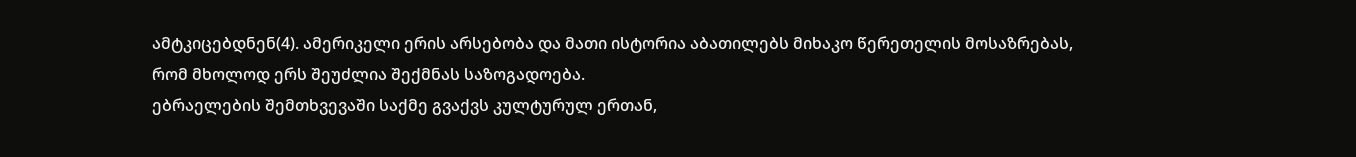ამტკიცებდნენ(4). ამერიკელი ერის არსებობა და მათი ისტორია აბათილებს მიხაკო წერეთელის მოსაზრებას, რომ მხოლოდ ერს შეუძლია შექმნას საზოგადოება.
ებრაელების შემთხვევაში საქმე გვაქვს კულტურულ ერთან,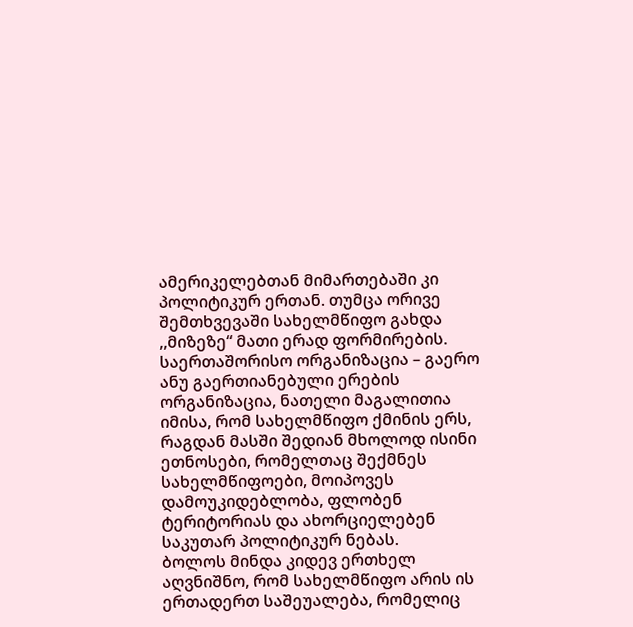ამერიკელებთან მიმართებაში კი პოლიტიკურ ერთან. თუმცა ორივე შემთხვევაში სახელმწიფო გახდა ,,მიზეზე“ მათი ერად ფორმირების.
საერთაშორისო ორგანიზაცია – გაერო ანუ გაერთიანებული ერების ორგანიზაცია, ნათელი მაგალითია იმისა, რომ სახელმწიფო ქმინის ერს, რაგდან მასში შედიან მხოლოდ ისინი ეთნოსები, რომელთაც შექმნეს სახელმწიფოები, მოიპოვეს დამოუკიდებლობა, ფლობენ ტერიტორიას და ახორციელებენ საკუთარ პოლიტიკურ ნებას.
ბოლოს მინდა კიდევ ერთხელ აღვნიშნო, რომ სახელმწიფო არის ის ერთადერთ საშეუალება, რომელიც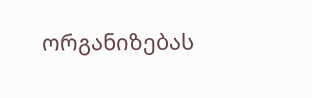ორგანიზებას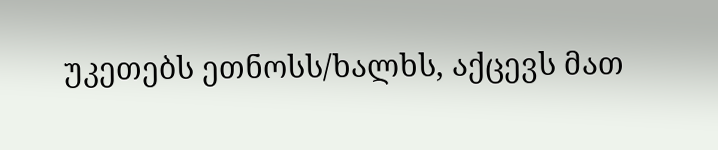უკეთებს ეთნოსს/ხალხს, აქცევს მათ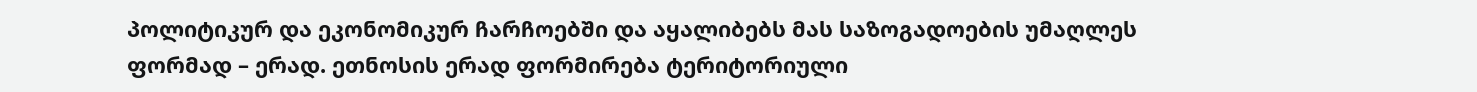პოლიტიკურ და ეკონომიკურ ჩარჩოებში და აყალიბებს მას საზოგადოების უმაღლეს ფორმად – ერად. ეთნოსის ერად ფორმირება ტერიტორიული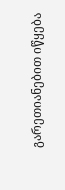გარეთიანებით იწყება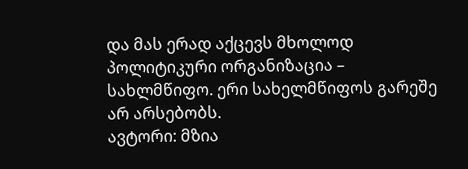და მას ერად აქცევს მხოლოდ პოლიტიკური ორგანიზაცია – სახლმწიფო. ერი სახელმწიფოს გარეშე არ არსებობს.
ავტორი: მზია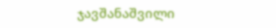ჯავშანაშვილი